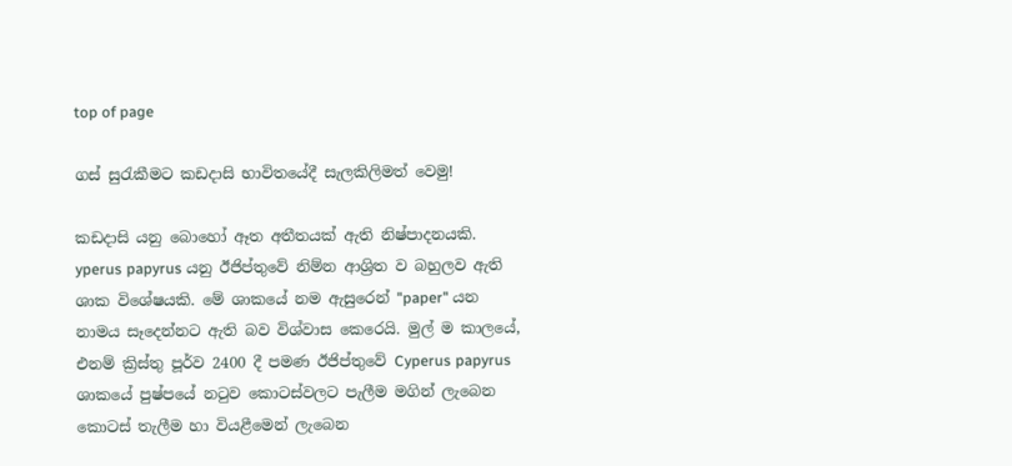top of page

ගස් සුරැකීමට කඩදාසි භාවිතයේදී සැලකිලිමත් වෙමු!

කඩදාසි යනු බොහෝ ඈත අතීතයක්‌ ඇති නිෂ්පාදනයකි. yperus papyrus යනු ඊජිප්තුවේ නිම්න ආශ්‍රිත ව බහුලව ඇති ශාක විශේෂයකි. මේ ශාකයේ නම ඇසුරෙන් "paper" යන නාමය සෑදෙන්නට ඇති බව විශ්වාස කෙරෙයි. මුල් ම කාලයේ, එනම් ක්‍රිස්‌තු පූර්ව 2400 දී පමණ ඊජිප්තුවේ Cyperus papyrus ශාකයේ පුෂ්පයේ නටුව කොටස්‌වලට පැලීම මගින් ලැබෙන කොටස්‌ තැලීම හා වියළීමෙන් ලැබෙන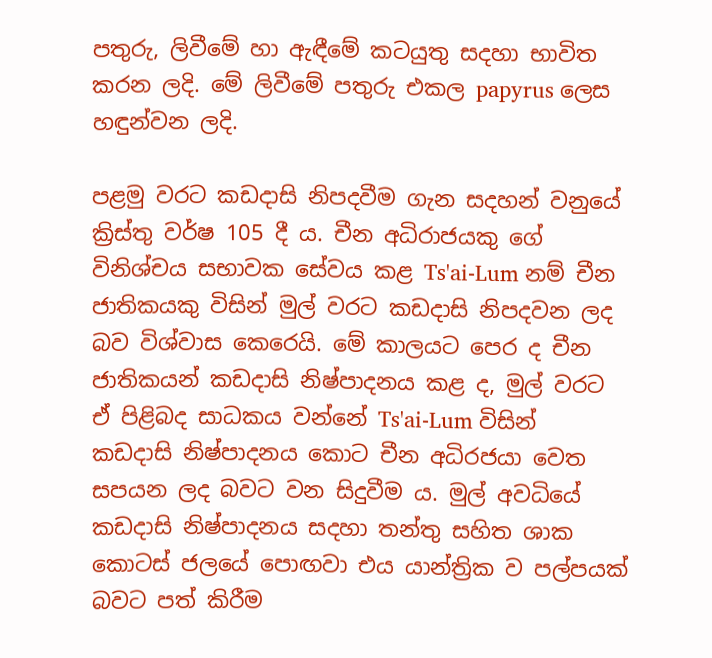පතුරු, ලිවීමේ හා ඇඳීමේ කටයුතු සදහා භාවිත කරන ලදි. මේ ලිවීමේ පතුරු එකල papyrus ලෙස හඳුන්වන ලදි.

පළමු වරට කඩදාසි නිපදවීම ගැන සදහන් වනුයේ ක්‍රිස්‌තු වර්ෂ 105 දී ය. චීන අධිරාජයකු ගේ විනිශ්චය සභාවක සේවය කළ Ts'ai-Lum නම් චීන ජාතිකයකු විසින් මුල් වරට කඩදාසි නිපදවන ලද බව විශ්වාස කෙරෙයි. මේ කාලයට පෙර ද චීන ජාතිකයන් කඩදාසි නිෂ්පාදනය කළ ද, මුල් වරට ඒ පිළිබද සාධකය වන්නේ Ts'ai-Lum විසින් කඩදාසි නිෂ්පාදනය කොට චීන අධිරජයා වෙත සපයන ලද බවට වන සිදුවීම ය. මුල් අවධියේ කඩදාසි නිෂ්පාදනය සදහා තන්තු සහිත ශාක කොටස්‌ ජලයේ පොඟවා එය යාන්ත්‍රික ව පල්පයක්‌ බවට පත් කිරීම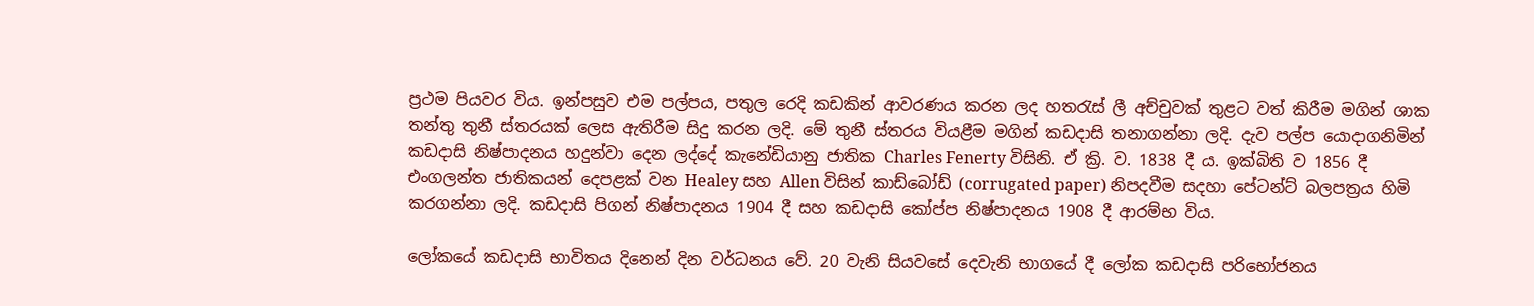ප්‍රථම පියවර විය. ඉන්පසුව එම පල්පය, පතුල රෙදි කඩකින් ආවරණය කරන ලද හතරැස්‌ ලී අච්චුවක්‌ තුළට වත් කිරීම මගින් ශාක තන්තු තුනී ස්‌තරයක්‌ ලෙස ඇතිරීම සිදු කරන ලදි. මේ තුනී ස්‌තරය වියළීම මගින් කඩදාසි තනාගන්නා ලදි. දැව පල්ප යොදාගනිමින් කඩදාසි නිෂ්පාදනය හදුන්වා දෙන ලද්දේ කැනේඩියානු ජාතික Charles Fenerty විසිනි. ඒ ක්‍රි. ව. 1838 දී ය. ඉක්‌බිති ව 1856 දී එංගලන්ත ජාතිකයන් දෙපළක්‌ වන Healey සහ Allen විසින් කාඩ්බෝඩ් (corrugated paper) නිපදවීම සදහා පේටන්ට්‌ බලපත්‍රය හිමි කරගන්නා ලදි. කඩදාසි පිගන් නිෂ්පාදනය 1904 දී සහ කඩදාසි කෝප්ප නිෂ්පාදනය 1908 දී ආරම්භ විය.

ලෝකයේ කඩදාසි භාවිතය දිනෙන් දින වර්ධනය වේ. 20 වැනි සියවසේ දෙවැනි භාගයේ දී ලෝක කඩදාසි පරිභෝජනය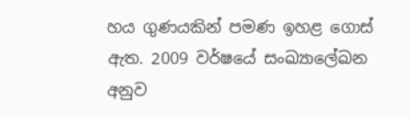හය ගුණයකින් පමණ ඉහළ ගොස්‌ ඇත. 2009 වර්ෂයේ සංඛ්‍යාලේඛන අනුව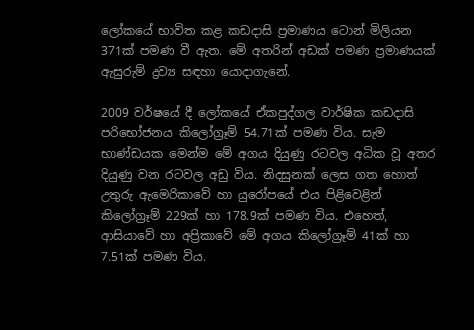ලෝකයේ භාවිත කළ කඩදාසි ප්‍රමාණය ටොන් මිලියන 371ක්‌ පමණ වී ඇත. මේ අතරින් අඩක්‌ පමණ ප්‍රමාණයක්‌ ඇසුරුම් ද්‍රව්‍ය සඳහා යොදාගැනේ.

2009 වර්ෂයේ දී ලෝකයේ ඒකපුද්ගල වාර්ෂික කඩදාසි පරිභෝජනය කිලෝග්‍රෑම් 54.71ක්‌ පමණ විය. සැම භාණ්‌ඩයක මෙන්ම මේ අගය දියුණු රටවල අධික වූ අතර දියුණු වන රටවල අඩු විය. නිදසුනක්‌ ලෙස ගත හොත් උතුරු ඇමෙරිකාවේ හා යුරෝපයේ එය පිළිවෙළින් කිලෝග්‍රෑම් 229ක්‌ හා 178.9ක්‌ පමණ විය. එහෙත්, ආසියාවේ හා අප්‍රිකාවේ මේ අගය කිලෝග්‍රෑම් 41ක්‌ හා 7.51ක්‌ පමණ විය.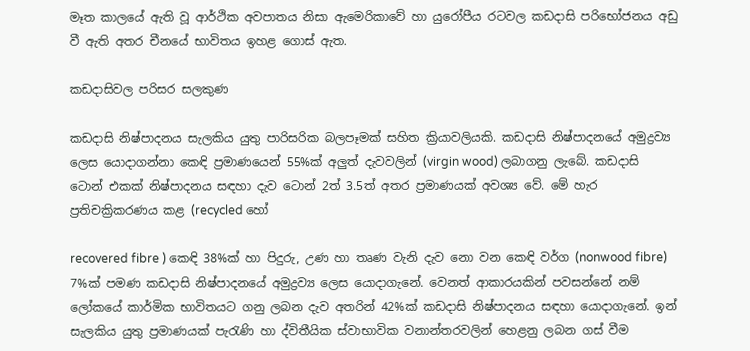මෑත කාලයේ ඇති වූ ආර්ථික අවපාතය නිසා ඇමෙරිකාවේ හා යුරෝපීය රටවල කඩදාසි පරිභෝජනය අඩු වී ඇති අතර චීනයේ භාවිතය ඉහළ ගොස්‌ ඇත.

කඩදාසිවල පරිසර සලකුණ

කඩදාසි නිෂ්පාදනය සැලකිය යුතු පාරිසරික බලපෑමක්‌ සහිත ක්‍රියාවලියකි. කඩදාසි නිෂ්පාදනයේ අමුද්‍රව්‍ය ලෙස යොදාගන්නා කෙඳි ප්‍රමාණයෙන් 55%ක්‌ අලුත් දැවවලින් (virgin wood) ලබාගනු ලැබේ. කඩදාසි ටොන් එකක්‌ නිෂ්පාදනය සඳහා දැව ටොන් 2ත් 3.5ත් අතර ප්‍රමාණයක්‌ අවශ්‍ය වේ. මේ හැර ප්‍රතිචක්‍රිකරණය කළ (recycled හෝ

recovered fibre ) කෙඳි 38%ක්‌ හා පිදුරු, උණ හා තෘණ වැනි දැව නො වන කෙඳි වර්ග (nonwood fibre) 7%ක්‌ පමණ කඩදාසි නිෂ්පාදනයේ අමුද්‍රව්‍ය ලෙස යොදාගැනේ. වෙනත් ආකාරයකින් පවසන්නේ නම් ලෝකයේ කාර්මික භාවිතයට ගනු ලබන දැව අතරින් 42%ක්‌ කඩදාසි නිෂ්පාදනය සඳහා යොදාගැනේ. ඉන් සැලකිය යුතු ප්‍රමාණයක්‌ පැරැණි හා ද්විතීයික ස්‌වාභාවික වනාන්තරවලින් හෙළනු ලබන ගස්‌ වීම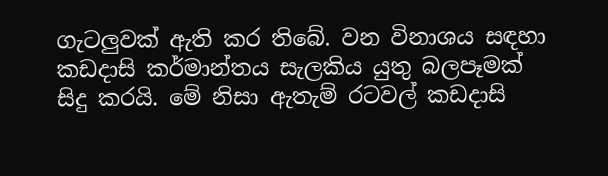ගැටලුවක්‌ ඇති කර තිබේ. වන විනාශය සඳහා කඩදාසි කර්මාන්තය සැලකිය යුතු බලපෑමක්‌ සිදු කරයි. මේ නිසා ඇතැම් රටවල් කඩදාසි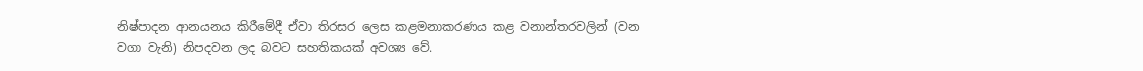නිෂ්පාදන ආනයනය කිරීමේදී ඒවා තිරසර ලෙස කළමනාකරණය කළ වනාන්තරවලින් (වන වගා වැනි) නිපදවන ලද බවට සහතිකයක්‌ අවශ්‍ය වේ.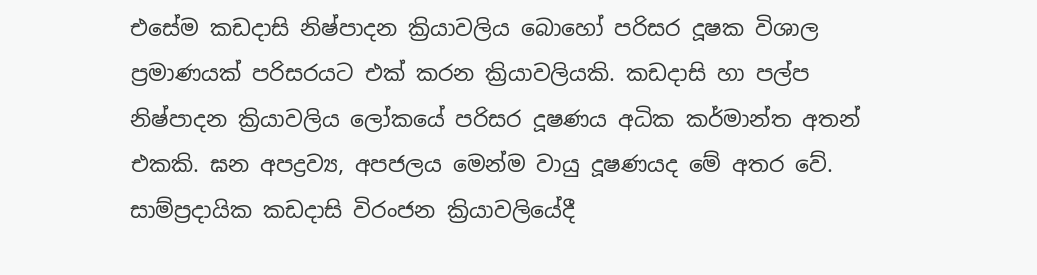එසේම කඩදාසි නිෂ්පාදන ක්‍රියාවලිය බොහෝ පරිසර දූෂක විශාල ප්‍රමාණයක්‌ පරිසරයට එක්‌ කරන ක්‍රියාවලියකි. කඩදාසි හා පල්ප නිෂ්පාදන ක්‍රියාවලිය ලෝකයේ පරිසර දූෂණය අධික කර්මාන්ත අතන් එකකි. ඝන අපද්‍රව්‍ය, අපජලය මෙන්ම වායු දූෂණයද මේ අතර වේ. සාම්ප්‍රදායික කඩදාසි විරංජන ක්‍රියාවලියේදී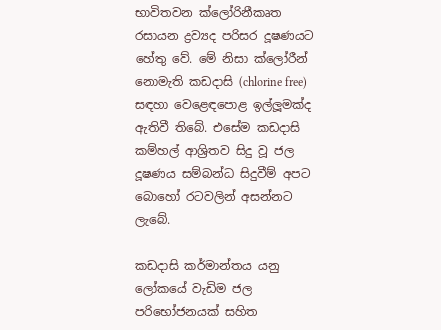භාවිතවන ක්‌ලෝරිනීකෘත රසායන ද්‍රව්‍යද පරිසර දූෂණයට හේතු වේ. මේ නිසා ක්‌ලෝරීන් නොමැති කඩදාසි (chlorine free) සඳහා වෙළෙඳපොළ ඉල්ලූමක්‌ද ඇතිවී තිබේ. එසේම කඩදාසි කම්හල් ආශ්‍රිතව සිදු වූ ජල දූෂණය සම්බන්ධ සිදුවීම් අපට බොහෝ රටවලින් අසන්නට ලැබේ.

කඩදාසි කර්මාන්තය යනු ලෝකයේ වැඩිම ජල පරිභෝජනයක්‌ සහිත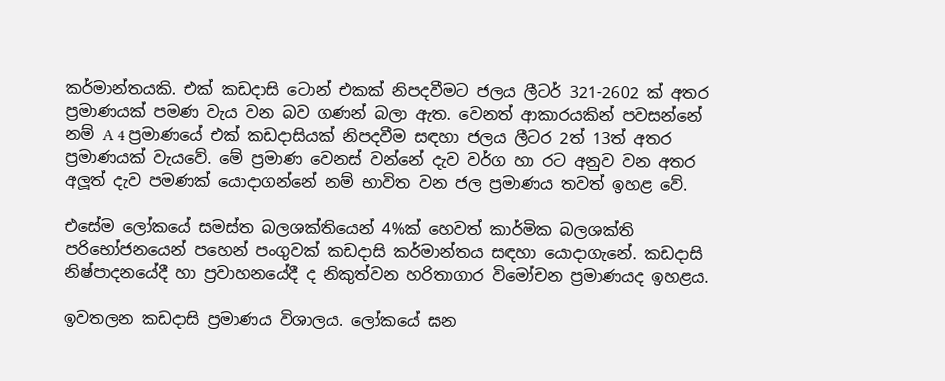කර්මාන්තයකි. එක්‌ කඩදාසි ටොන් එකක්‌ නිපදවීමට ජලය ලීටර් 321-2602 ක්‌ අතර ප්‍රමාණයක්‌ පමණ වැය වන බව ගණන් බලා ඇත. වෙනත් ආකාරයකින් පවසන්නේ නම් A 4 ප්‍රමාණයේ එක්‌ කඩදාසියක්‌ නිපදවීම සඳහා ජලය ලීටර 2ත් 13ත් අතර ප්‍රමාණයක්‌ වැයවේ. මේ ප්‍රමාණ වෙනස්‌ වන්නේ දැව වර්ග හා රට අනුව වන අතර අලූත් දැව පමණක්‌ යොදාගන්නේ නම් භාවිත වන ජල ප්‍රමාණය තවත් ඉහළ වේ.

එසේම ලෝකයේ සමස්‌ත බලශක්‌තියෙන් 4%ක්‌ හෙවත් කාර්මික බලශක්‌ති පරිභෝජනයෙන් පහෙන් පංගුවක්‌ කඩදාසි කර්මාන්තය සඳහා යොදාගැනේ. කඩදාසි නිෂ්පාදනයේදී හා ප්‍රවාහනයේදී ද නිකුත්වන හරිතාගාර විමෝචන ප්‍රමාණයද ඉහළය.

ඉවතලන කඩදාසි ප්‍රමාණය විශාලය. ලෝකයේ ඝන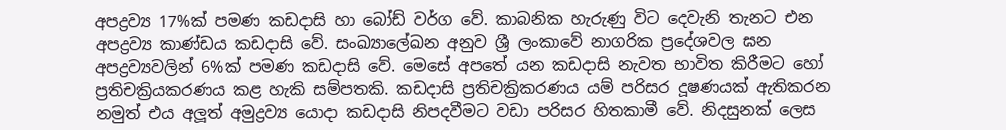අපද්‍රව්‍ය 17%ක්‌ පමණ කඩදාසි හා බෝඩ් වර්ග වේ. කාබනික හැරුණු විට දෙවැනි තැනට එන අපද්‍රව්‍ය කාණ්‌ඩය කඩදාසි වේ. සංඛ්‍යාලේඛන අනුව ශ්‍රී ලංකාවේ නාගරික ප්‍රදේශවල ඝන අපද්‍රව්‍යවලින් 6%ක්‌ පමණ කඩදාසි වේ. මෙසේ අපතේ යන කඩදාසි නැවත භාවිත කිරීමට හෝ ප්‍රතිචක්‍රියකරණය කළ හැකි සම්පතකි. කඩදාසි ප්‍රතිචක්‍රිකරණය යම් පරිසර දූෂණයක්‌ ඇතිකරන නමුත් එය අලූත් අමුද්‍රව්‍ය යොදා කඩදාසි නිපදවීමට වඩා පරිසර හිතකාමී වේ. නිදසුනක්‌ ලෙස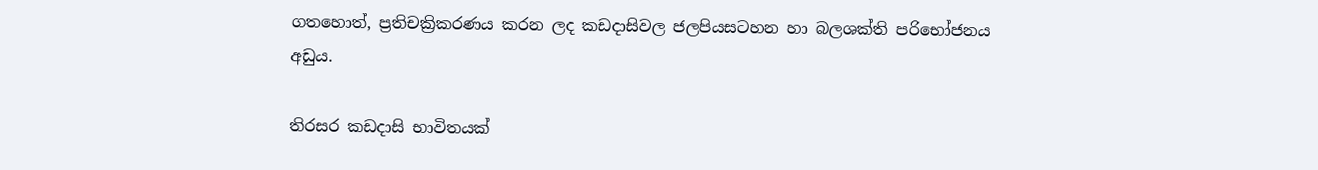ගතහොත්, ප්‍රතිචක්‍රිකරණය කරන ලද කඩදාසිවල ජලපියසටහන හා බලශක්‌ති පරිභෝජනය අඩුය.

තිරසර කඩදාසි භාවිතයක්‌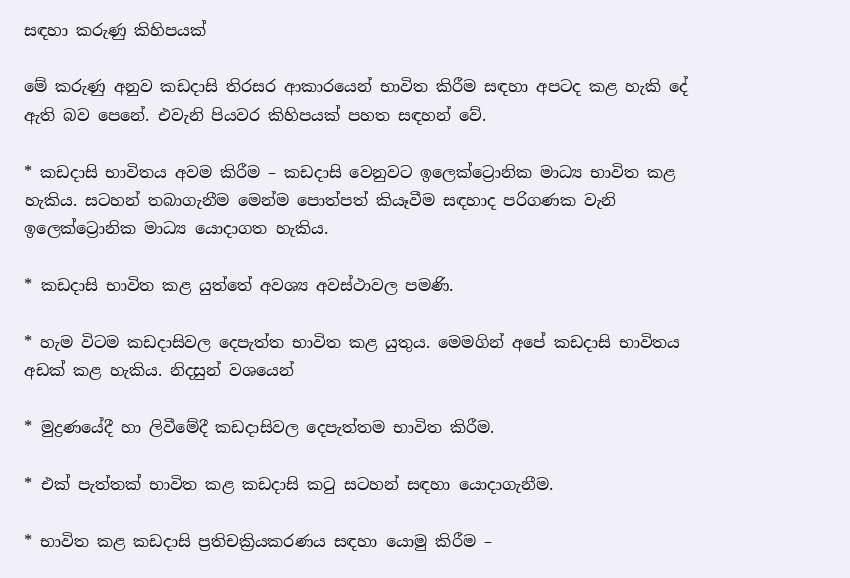සඳහා කරුණු කිහිපයක්‌

මේ කරුණු අනුව කඩදාසි තිරසර ආකාරයෙන් භාවිත කිරීම සඳහා අපටද කළ හැකි දේ ඇති බව පෙනේ. එවැනි පියවර කිහිපයක්‌ පහත සඳහන් වේ.

* කඩදාසි භාවිතය අවම කිරීම – කඩදාසි වෙනුවට ඉලෙක්‌ට්‍රොනික මාධ්‍ය භාවිත කළ හැකිය. සටහන් තබාගැනීම මෙන්ම පොත්පත් කියෑවීම සඳහාද පරිගණක වැනි ඉලෙක්‌ට්‍රොනික මාධ්‍ය යොදාගත හැකිය.

* කඩදාසි භාවිත කළ යුත්තේ අවශ්‍ය අවස්‌ථාවල පමණි.

* හැම විටම කඩදාසිවල දෙපැත්ත භාවිත කළ යුතුය. මෙමගින් අපේ කඩදාසි භාවිතය අඩක්‌ කළ හැකිය. නිදසුන් වශයෙන්

* මුද්‍රණයේදී හා ලිවීමේදී කඩදාසිවල දෙපැත්තම භාවිත කිරීම.

* එක්‌ පැත්තක්‌ භාවිත කළ කඩදාසි කටු සටහන් සඳහා යොදාගැනීම.

* භාවිත කළ කඩදාසි ප්‍රතිචක්‍රියකරණය සඳහා යොමු කිරීම –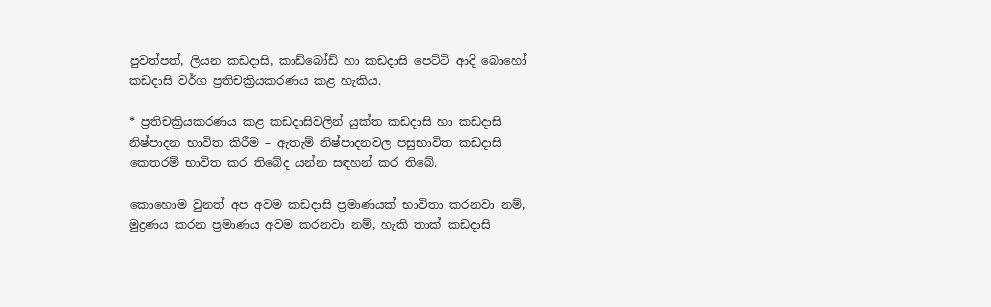පුවත්පත්, ලියන කඩදාසි, කාඩ්බෝඩ් හා කඩදාසි පෙට්‌ටි ආදි බොහෝ කඩදාසි වර්ග ප්‍රතිචක්‍රියකරණය කළ හැකිය.

* ප්‍රතිචක්‍රියකරණය කළ කඩදාසිවලින් යුක්‌ත කඩදාසි හා කඩදාසි නිෂ්පාදන භාවිත කිරීම – ඇතැම් නිෂ්පාදනවල පසුභාවිත කඩදාසි කෙතරම් භාවිත කර තිබේද යන්න සඳහන් කර තිබේ.

කොහොම වුනත් අප අවම කඩදාසි ප්‍රමාණයක් භාවිතා කරනවා නම්, මුද්‍රණය කරන ප්‍රමාණය අවම කරනවා නම්, හැකි තාක් කඩදාසි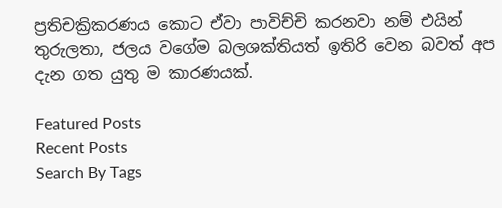ප්‍රතිචක්‍රිකරණය කොට ඒවා පාවිච්චි කරනවා නම් එයින් තුරුලතා, ජලය වගේම බලශක්තියත් ඉතිරි වෙන බවත් අප දැන ගත යුතු ම කාරණයක්.

Featured Posts
Recent Posts
Search By Tags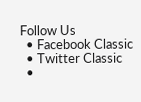Follow Us
  • Facebook Classic
  • Twitter Classic
  •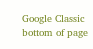Google Classic
bottom of page